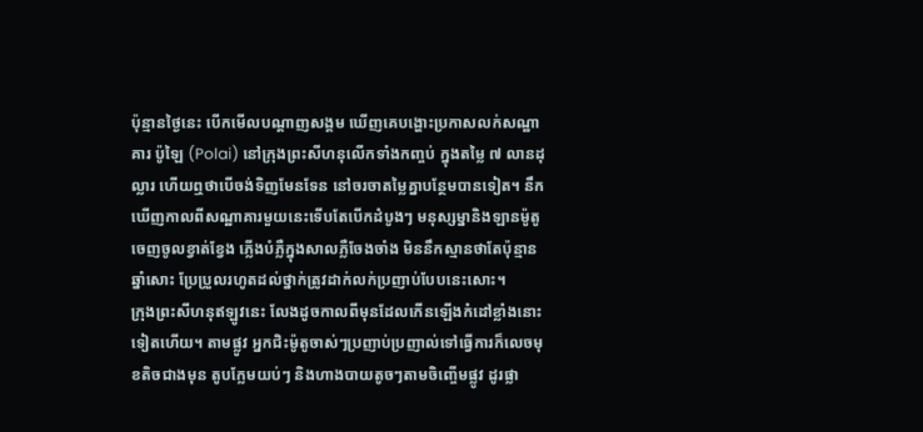ប៉ុន្មានថ្ងៃនេះ បើកមើលបណ្តាញសង្គម ឃើញគេបង្ហោះប្រកាសលក់សណ្ឋាគារ ប៉ូឡៃ (Polai) នៅក្រុងព្រះសីហនុលើកទាំងកញ្ចប់ ក្នុងតម្លៃ ៧ លានដុល្លារ ហើយឮថាបើចង់ទិញមែនទែន នៅចរចាតម្លៃគ្នាបន្ថែមបានទៀត។ នឹកឃើញកាលពីសណ្ឋាគារមួយនេះទើបតែបើកដំបូងៗ មនុស្សម្នានិងឡានម៉ូតូចេញចូលខ្វាត់ខ្វែង ភ្លើងបំភ្លឺក្នុងសាលភ្លឺចែងចាំង មិននឹកស្មានថាតែប៉ុន្មានឆ្នាំសោះ ប្រែប្រួលរហូតដល់ថ្នាក់ត្រូវដាក់លក់ប្រញាប់បែបនេះសោះ។
ក្រុងព្រះសីហនុឥឡូវនេះ លែងដូចកាលពីមុនដែលកើនឡើងកំដៅខ្លាំងនោះទៀតហើយ។ តាមផ្លូវ អ្នកជិះម៉ូតូចាស់ៗប្រញាប់ប្រញាល់ទៅធ្វើការក៏លេចមុខតិចជាងមុន តូបក្លែមយប់ៗ និងហាងបាយតូចៗតាមចិញ្ចើមផ្លូវ ដូរផ្លា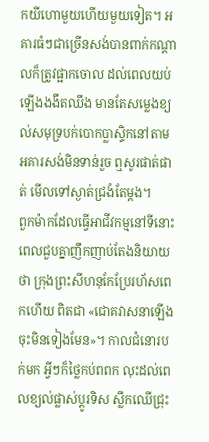កយីហោមួយហើយមួយទៀត។ អគារធំៗជាច្រើនសង់បានពាក់កណ្តាលក៏ត្រូវផ្អាកចោល ដល់ពេលយប់ឡើងងងឹតឈឹង មានតែសម្លេងខ្យល់សមុទ្របក់បោកប្លាស្ទិកនៅតាមអគារសង់មិនទាន់រួច ឮសូរផាត់ផាត់ មើលទៅស្ងាត់ជ្រងំតែម្តង។
ពួកម៉ាកដែលធ្វើអាជីវកម្មនៅទីនោះ ពេលជួបគ្នាញឹកញាប់តែងនិយាយថា ក្រុងព្រះសីហនុកែប្រែរហ័សពេកហើយ ពិតជា «ជោគវាសនាឡើងចុះមិនទៀងមែន»។ កាលជំនោរបក់មក អ្វីៗក៏ថ្លៃកប់ពពក លុះដល់ពេលខ្យល់ផ្លាស់ប្តូរទិស ស្លឹកឈើជ្រុះ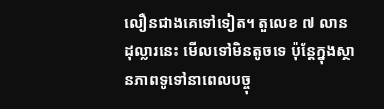លឿនជាងគេទៅទៀត។ តួលេខ ៧ លានដុល្លារនេះ មើលទៅមិនតូចទេ ប៉ុន្តែក្នុងស្ថានភាពទូទៅនាពេលបច្ចុ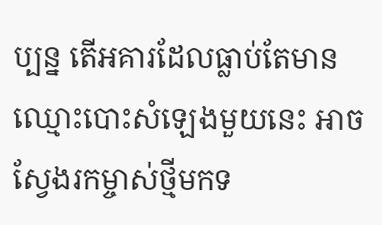ប្បន្ន តើអគារដែលធ្លាប់តែមានឈ្មោះបោះសំឡេងមួយនេះ អាចស្វែងរកម្ចាស់ថ្មីមកទ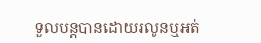ទួលបន្តបានដោយរលូនឬអត់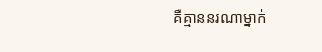គឺគ្មាននរណាម្នាក់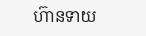ហ៊ានទាយ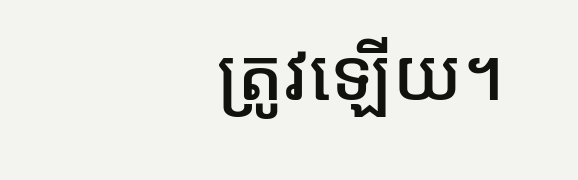ត្រូវឡើយ។